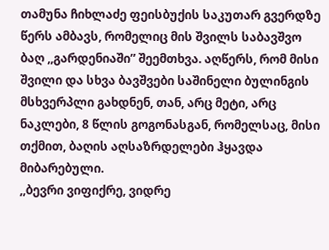თამუნა ჩიხლაძე ფეისბუქის საკუთარ გვერდზე წერს ამბავს, რომელიც მის შვილს საბავშვო ბაღ ,,გარდენიაში” შეემთხვა. აღწერს, რომ მისი შვილი და სხვა ბავშვები საშინელი ბულინგის მსხვერპლი გახდნენ, თან, არც მეტი, არც ნაკლები, 8 წლის გოგონასგან, რომელსაც, მისი თქმით, ბაღის აღსაზრდელები ჰყავდა მიბარებული.
,,ბევრი ვიფიქრე, ვიდრე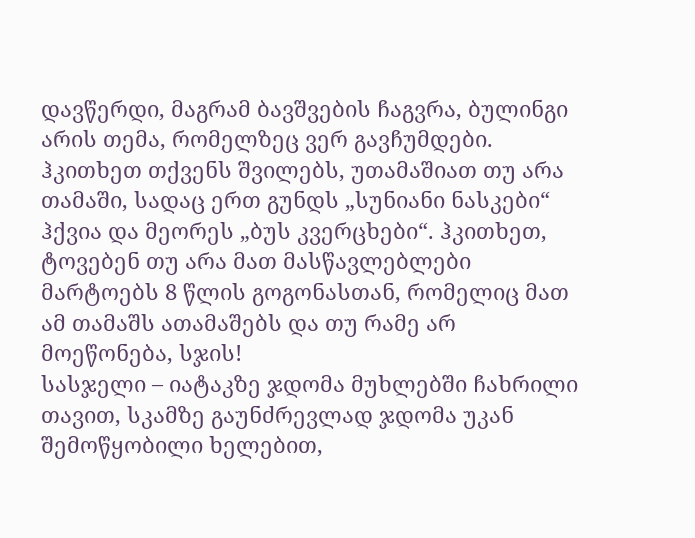დავწერდი, მაგრამ ბავშვების ჩაგვრა, ბულინგი არის თემა, რომელზეც ვერ გავჩუმდები. ჰკითხეთ თქვენს შვილებს, უთამაშიათ თუ არა თამაში, სადაც ერთ გუნდს „სუნიანი ნასკები“ ჰქვია და მეორეს „ბუს კვერცხები“. ჰკითხეთ, ტოვებენ თუ არა მათ მასწავლებლები მარტოებს 8 წლის გოგონასთან, რომელიც მათ ამ თამაშს ათამაშებს და თუ რამე არ მოეწონება, სჯის!
სასჯელი – იატაკზე ჯდომა მუხლებში ჩახრილი თავით, სკამზე გაუნძრევლად ჯდომა უკან შემოწყობილი ხელებით,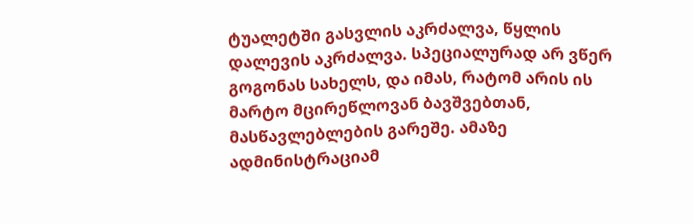ტუალეტში გასვლის აკრძალვა, წყლის დალევის აკრძალვა. სპეციალურად არ ვწერ გოგონას სახელს, და იმას, რატომ არის ის მარტო მცირეწლოვან ბავშვებთან, მასწავლებლების გარეშე. ამაზე ადმინისტრაციამ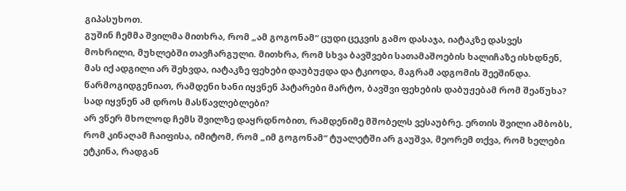გიპასუხოთ.
გუშინ ჩემმა შვილმა მითხრა, რომ „ამ გოგონამ“ ცუდი ცეკვის გამო დასაჯა, იატაკზე დასვეს მოხრილი, მუხლებში თავჩარგული. მითხრა, რომ სხვა ბავშვები სათამაშოების ხალიჩაზე ისხდნენ, მას იქ ადგილი არ შეხვდა, იატაკზე ფეხები დაუბუჟდა და ტკიოდა, მაგრამ ადგომის შეეშინდა. წარმოგიდგენიათ, რამდენი ხანი იყვნენ პატარები მარტო, ბავშვი ფეხების დაბუჟებამ რომ შეაწუხა? სად იყვნენ ამ დროს მასწავლებლები?
არ ვწერ მხოლოდ ჩემს შვილზე დაყრდნობით, რამდენიმე მშობელს ვესაუბრე. ერთის შვილი ამბობს, რომ კინაღამ ჩაიფისა, იმიტომ, რომ „იმ გოგონამ“ ტუალეტში არ გაუშვა, მეორემ თქვა, რომ ხელები ეტკინა, რადგან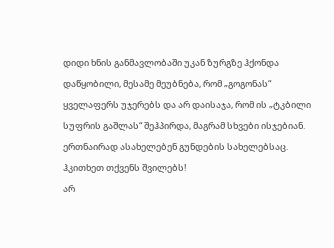დიდი ხნის განმავლობაში უკან ზურგზე ჰქონდა დაწყობილი, მესამე მეუბნება, რომ „გოგონას“ ყველაფერს უჯერებს და არ დაისაჯა, რომ ის „ტკბილი სუფრის გაშლას“ შეჰპირდა, მაგრამ სხვები ისჯებიან. ერთნაირად ასახელებენ გუნდების სახელებსაც. ჰკითხეთ თქვენს შვილებს!
არ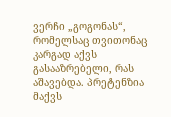ვერჩი „გოგონას“, რომელსაც თვითონაც კარგად აქვს გასააზრებელი, რას აშავებდა. პრეტენზია მაქვს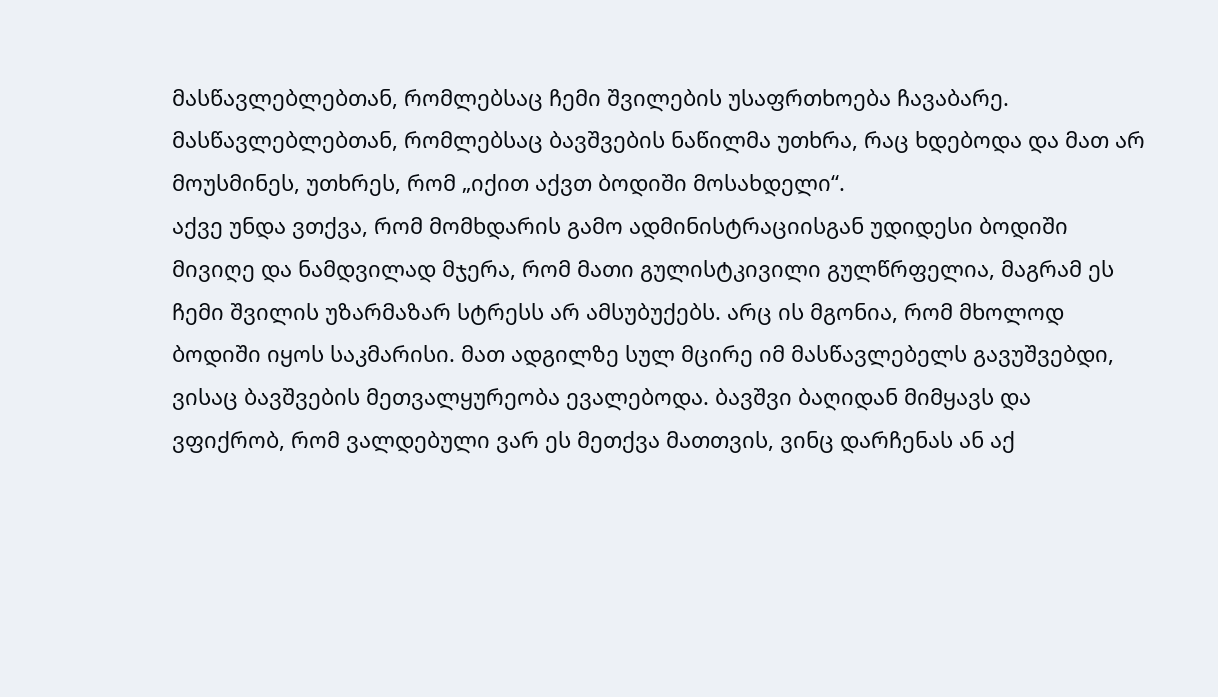მასწავლებლებთან, რომლებსაც ჩემი შვილების უსაფრთხოება ჩავაბარე. მასწავლებლებთან, რომლებსაც ბავშვების ნაწილმა უთხრა, რაც ხდებოდა და მათ არ მოუსმინეს, უთხრეს, რომ „იქით აქვთ ბოდიში მოსახდელი“.
აქვე უნდა ვთქვა, რომ მომხდარის გამო ადმინისტრაციისგან უდიდესი ბოდიში მივიღე და ნამდვილად მჯერა, რომ მათი გულისტკივილი გულწრფელია, მაგრამ ეს ჩემი შვილის უზარმაზარ სტრესს არ ამსუბუქებს. არც ის მგონია, რომ მხოლოდ ბოდიში იყოს საკმარისი. მათ ადგილზე სულ მცირე იმ მასწავლებელს გავუშვებდი, ვისაც ბავშვების მეთვალყურეობა ევალებოდა. ბავშვი ბაღიდან მიმყავს და ვფიქრობ, რომ ვალდებული ვარ ეს მეთქვა მათთვის, ვინც დარჩენას ან აქ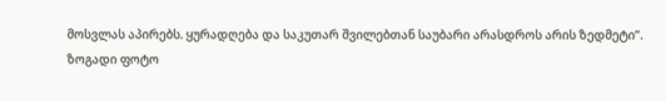მოსვლას აპირებს. ყურადღება და საკუთარ შვილებთან საუბარი არასდროს არის ზედმეტი”.
ზოგადი ფოტო